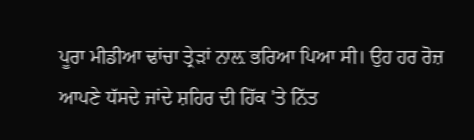ਪੂਰਾ ਮੀਡੀਆ ਢਾਂਚਾ ਤ੍ਰੇੜਾਂ ਨਾਲ਼ ਭਰਿਆ ਪਿਆ ਸੀ। ਉਹ ਹਰ ਰੋਜ਼ ਆਪਣੇ ਧੱਸਦੇ ਜਾਂਦੇ ਸ਼ਹਿਰ ਦੀ ਹਿੱਕ 'ਤੇ ਨਿੱਤ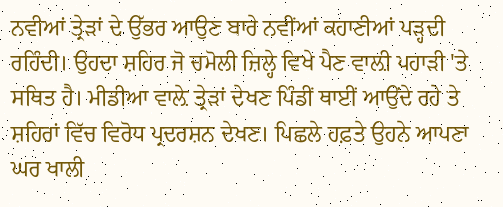ਨਵੀਆਂ ਤ੍ਰੇੜਾਂ ਦੇ ਉੱਭਰ ਆਉਣ ਬਾਰੇ ਨਵੀਂਆਂ ਕਹਾਣੀਆਂ ਪੜ੍ਹਦੀ ਰਹਿੰਦੀ। ਉਹਦਾ ਸ਼ਹਿਰ ਜੋ ਚਮੋਲੀ ਜ਼ਿਲ੍ਹੇ ਵਿਖੇ ਪੈਣ ਵਾਲ਼ੀ ਪਹਾੜੀ 'ਤੇ ਸਥਿਤ ਹੈ। ਮੀਡੀਆ ਵਾਲ਼ੇ ਤ੍ਰੇੜਾਂ ਦੇਖਣ ਪਿੰਡੀਂ ਥਾਈਂ ਆਉਂਦੇ ਰਹੇ ਤੇ ਸ਼ਹਿਰਾਂ ਵਿੱਚ ਵਿਰੋਧ ਪ੍ਰਦਰਸ਼ਨ ਦੇਖਣ। ਪਿਛਲੇ ਹਫ਼ਤੇ ਉਹਨੇ ਆਪਣਾ ਘਰ ਖਾਲੀ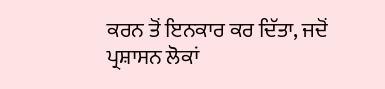ਕਰਨ ਤੋਂ ਇਨਕਾਰ ਕਰ ਦਿੱਤਾ, ਜਦੋਂ ਪ੍ਰਸ਼ਾਸਨ ਲੋਕਾਂ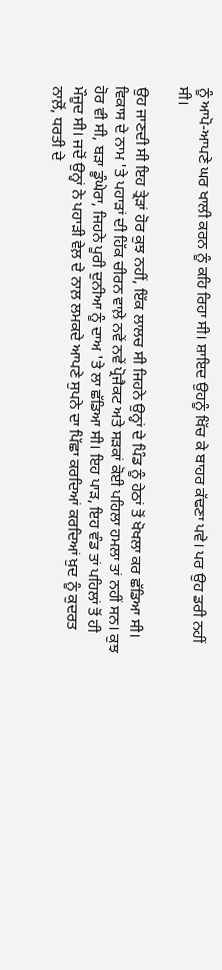ਨੂੰ ਆਪੋ-ਆਪਣੇ ਘਰ ਖਾਲੀ ਕਰਨ ਨੂੰ ਕਹਿ ਰਿਹਾ ਸੀ। ਸ਼ਾਇਦ ਉਹਨੂੰ ਖਿੱਚ ਕੇ ਬਾਹਰ ਕੱਢਣਾ ਪਵੇ। ਪਰ ਉਹ ਡਰੀ ਨਹੀਂ ਸੀ।

ਉਹ ਜਾਣਦੀ ਸੀ ਇਹ ਤ੍ਰੇੜਾਂ ਹੋਰ ਕੁਝ ਨਹੀਂ, ਇੱਕ ਲਾਲਚ ਸੀ ਜਿਹਨੇ ਉਨ੍ਹਾਂ ਦੇ ਪਿੰਡ ਨੂੰ ਹੇਠਾਂ ਤੋਂ ਖੋਖਲਾ ਕਰ ਛੱਡਿਆ ਸੀ। ਵਿਕਾਸ ਦੇ ਨਾਮ 'ਤੇ ਪਹਾੜਾਂ ਦੀ ਹਿੱਕ ਚੀਰਨ ਵਾਲ਼ੇ ਨਵੇਂ ਨਵੇਂ ਪ੍ਰੋਜੈਕਟ ਅਤੇ ਸੜਕਾਂ ਕੋਈ ਪਹਿਲਾ ਹਮਲਾ ਤਾਂ ਨਹੀਂ ਸਨ। ਕੁਝ ਹੋਰ ਵੀ ਸੀ, ਬੜਾ ਡੂੰਘੇਰਾ, ਜਿਹਨੇ ਪੂਰੀ ਦੁਨੀਆ ਨੂੰ ਦਾਅ 'ਤੇ ਲਾ ਛੱਡਿਆ ਸੀ। ਇਹ ਪਾੜ, ਇਹ ਵੰਡ ਤਾਂ ਪਹਿਲਾਂ ਤੋਂ ਹੀ ਮੌਜੂਦ ਸੀ। ਜਦੋਂ ਉਨ੍ਹਾਂ ਨੇ ਪਹਾੜੀ ਵੇਲ਼ ਦੇ ਨਾਲ਼ ਲਮਕਦੇ ਆਪਣੇ ਸੁਪਨੇ ਦਾ ਪਿੱਛਾ ਕਰਦਿਆਂ ਕਰਦਿਆਂ ਖ਼ੁਦ ਨੂੰ ਕੁਦਰਤ ਨਾਲ਼ੋਂ, ਧਰਤੀ ਦੇ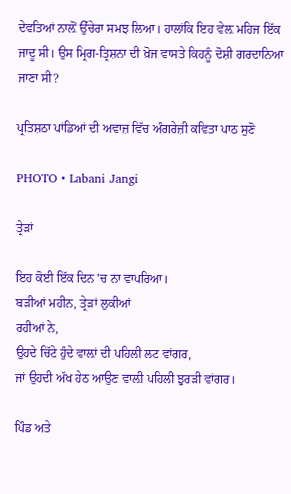ਦੇਵਤਿਆਂ ਨਾਲ਼ੋਂ ਉੱਚੇਰਾ ਸਮਝ ਲਿਆ। ਹਾਲਾਂਕਿ ਇਹ ਵੇਲ਼ ਮਹਿਜ ਇੱਕ ਜਾਦੂ ਸੀ। ਉਸ ਮ੍ਰਿਗ-ਤ੍ਰਿਸ਼ਨਾ ਦੀ ਖ਼ੋਜ ਵਾਸਤੇ ਕਿਹਨੂੰ ਦੋਸ਼ੀ ਗਰਦਾਨਿਆ ਜਾਣਾ ਸੀ?

ਪ੍ਰਤਿਸ਼ਠਾ ਪਾਂਡਿਆਂ ਦੀ ਅਵਾਜ਼ ਵਿੱਚ ਅੰਗਰੇਜ਼ੀ ਕਵਿਤਾ ਪਾਠ ਸੁਣੋ

PHOTO • Labani Jangi

ਤ੍ਰੇੜਾਂ

ਇਹ ਕੋਈ ਇੱਕ ਦਿਨ 'ਚ ਨਾ ਵਾਪਰਿਆ।
ਬੜੀਆਂ ਮਹੀਨ, ਤ੍ਰੇੜਾਂ ਲੁਕੀਆਂ
ਰਹੀਆਂ ਨੇ,
ਉਹਦੇ ਚਿੱਟੇ ਹੁੰਦੇ ਵਾਲ਼ਾਂ ਦੀ ਪਹਿਲੀ ਲਟ ਵਾਂਗਰ,
ਜਾਂ ਉਹਦੀ ਅੱਖ ਹੇਠ ਆਉਣ ਵਾਲ਼ੀ ਪਹਿਲੀ ਝੁਰੜੀ ਵਾਂਗਰ।

ਪਿੰਡ ਅਤੇ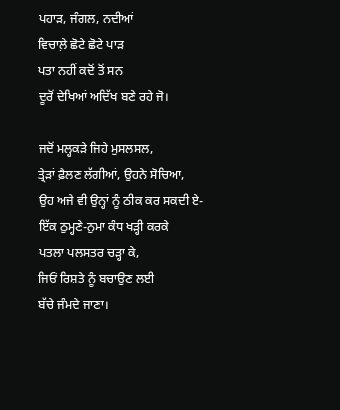ਪਹਾੜ, ਜੰਗਲ, ਨਦੀਆਂ
ਵਿਚਾਲ਼ੇ ਛੋਟੇ ਛੋਟੇ ਪਾੜ
ਪਤਾ ਨਹੀਂ ਕਦੋਂ ਤੋਂ ਸਨ
ਦੂਰੋਂ ਦੇਖਿਆਂ ਅਦਿੱਖ ਬਣੇ ਰਹੇ ਜੋ।

ਜਦੋਂ ਮਲ੍ਹਕੜੇ ਜਿਹੇ ਮੁਸਲਸਲ,
ਤ੍ਰੇੜਾਂ ਫ਼ੈਲਣ ਲੱਗੀਆਂ, ਉਹਨੇ ਸੋਚਿਆ,
ਉਹ ਅਜੇ ਵੀ ਉਨ੍ਹਾਂ ਨੂੰ ਠੀਕ ਕਰ ਸਕਦੀ ਏ-
ਇੱਕ ਠੁਮ੍ਹਣੇ-ਨੁਮਾ ਕੰਧ ਖੜ੍ਹੀ ਕਰਕੇ
ਪਤਲਾ ਪਲਸਤਰ ਚੜ੍ਹਾ ਕੇ,
ਜਿਓਂ ਰਿਸ਼ਤੇ ਨੂੰ ਬਚਾਉਣ ਲਈ
ਬੱਚੇ ਜੰਮਦੇ ਜਾਣਾ।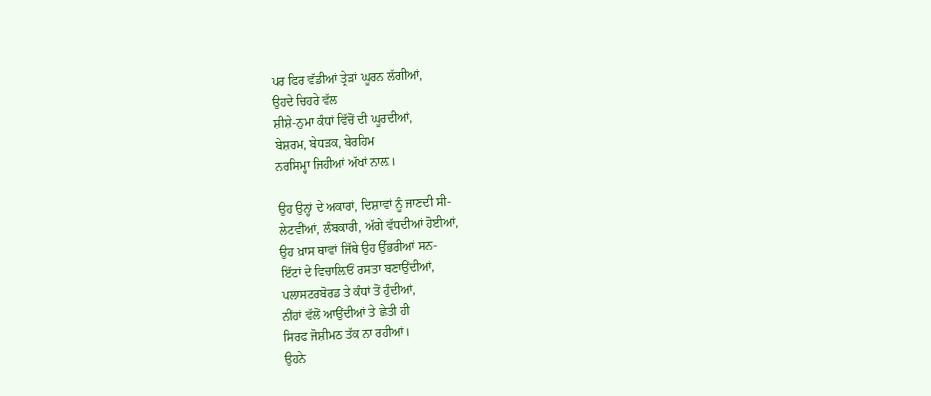ਪਰ ਫਿਰ ਵੱਡੀਆਂ ਤ੍ਰੇੜਾਂ ਘੂਰਨ ਲੱਗੀਆਂ,
ਉਹਦੇ ਚਿਹਰੇ ਵੱਲ
ਸ਼ੀਸ਼ੇ-ਨੁਮਾ ਕੰਧਾਂ ਵਿੱਚੋਂ ਦੀ ਘੂਰਦੀਆਂ,
ਬੇਸ਼ਰਮ, ਬੇਧੜਕ, ਬੇਰਹਿਮ
ਨਰਸਿਮ੍ਹਾ ਜਿਹੀਆਂ ਅੱਖਾਂ ਨਾਲ਼।

ਉਹ ਉਨ੍ਹਾਂ ਦੇ ਅਕਾਰਾਂ, ਦਿਸ਼ਾਵਾਂ ਨੂੰ ਜਾਣਦੀ ਸੀ-
ਲੇਟਵੀਂਆਂ, ਲੰਬਕਾਰੀ, ਅੱਗੇ ਵੱਧਦੀਆਂ ਹੋਈਆਂ,
ਉਹ ਖ਼ਾਸ ਥਾਵਾਂ ਜਿੱਥੇ ਉਹ ਉੱਭਰੀਆਂ ਸਨ-
ਇੱਟਾਂ ਦੇ ਵਿਚਾਲ਼ਿਓਂ ਰਸਤਾ ਬਣਾਉਂਦੀਆਂ,
ਪਲਾਸਟਰਬੋਰਡ ਤੇ ਕੰਧਾਂ ਤੋਂ ਹੁੰਦੀਆਂ,
ਨੀਂਹਾਂ ਵੱਲੋਂ ਆਉਂਦੀਆਂ ਤੇ ਛੇਤੀ ਹੀ
ਸਿਰਫ ਜੋਸ਼ੀਮਠ ਤੱਕ ਨਾ ਰਹੀਆਂ।
ਉਹਨੇ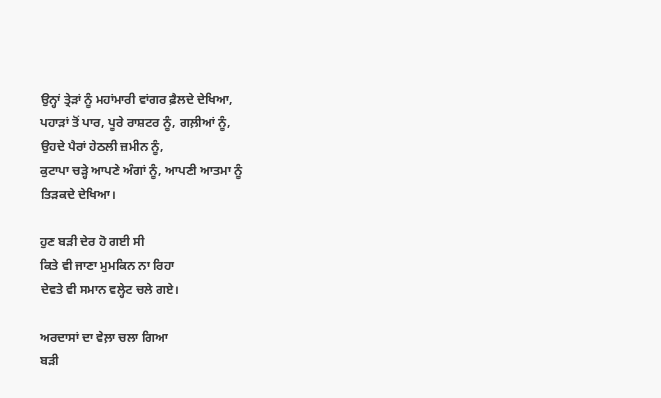ਉਨ੍ਹਾਂ ਤ੍ਰੇੜਾਂ ਨੂੰ ਮਹਾਂਮਾਰੀ ਵਾਂਗਰ ਫ਼ੈਲਦੇ ਦੇਖਿਆ,
ਪਹਾੜਾਂ ਤੋਂ ਪਾਰ, ਪੂਰੇ ਰਾਸ਼ਟਰ ਨੂੰ, ਗਲ਼ੀਆਂ ਨੂੰ,
ਉਹਦੇ ਪੈਰਾਂ ਹੇਠਲੀ ਜ਼ਮੀਨ ਨੂੰ,
ਕੁਟਾਪਾ ਚੜ੍ਹੇ ਆਪਣੇ ਅੰਗਾਂ ਨੂੰ, ਆਪਣੀ ਆਤਮਾ ਨੂੰ
ਤਿੜਕਦੇ ਦੇਖਿਆ।

ਹੁਣ ਬੜੀ ਦੇਰ ਹੋ ਗਈ ਸੀ
ਕਿਤੇ ਵੀ ਜਾਣਾ ਮੁਮਕਿਨ ਨਾ ਰਿਹਾ
ਦੇਵਤੇ ਵੀ ਸਮਾਨ ਵਲ੍ਹੇਟ ਚਲੇ ਗਏ।

ਅਰਦਾਸਾਂ ਦਾ ਵੇਲ਼ਾ ਚਲਾ ਗਿਆ
ਬੜੀ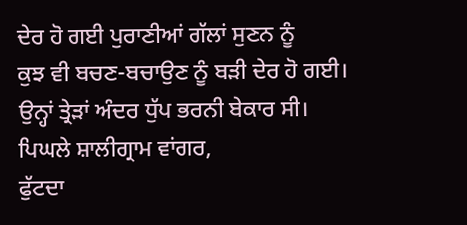ਦੇਰ ਹੋ ਗਈ ਪੁਰਾਣੀਆਂ ਗੱਲਾਂ ਸੁਣਨ ਨੂੰ
ਕੁਝ ਵੀ ਬਚਣ-ਬਚਾਉਣ ਨੂੰ ਬੜੀ ਦੇਰ ਹੋ ਗਈ।
ਉਨ੍ਹਾਂ ਤ੍ਰੇੜਾਂ ਅੰਦਰ ਧੁੱਪ ਭਰਨੀ ਬੇਕਾਰ ਸੀ।
ਪਿਘਲੇ ਸ਼ਾਲੀਗ੍ਰਾਮ ਵਾਂਗਰ,
ਫੁੱਟਦਾ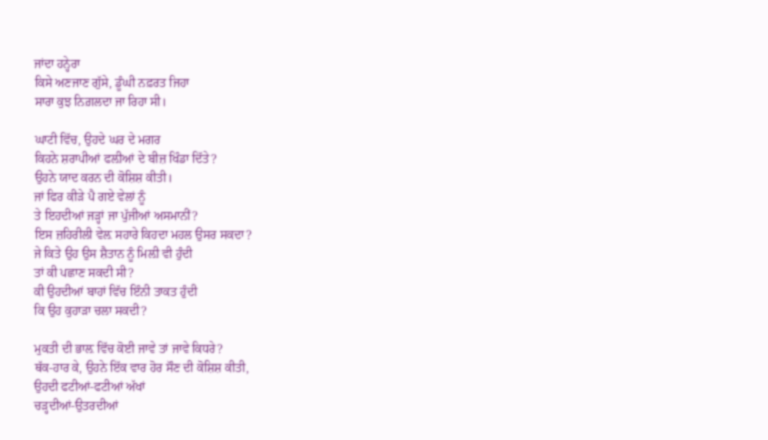ਜਾਂਦਾ ਹਨ੍ਹੇਰਾ
ਕਿਸੇ ਅਣਜਾਣ ਗੁੱਸੇ, ਡੂੰਘੀ ਨਫ਼ਰਤ ਜਿਹਾ
ਸਾਰਾ ਕੁਝ ਨਿਗ਼ਲਦਾ ਜਾ ਰਿਹਾ ਸੀ।

ਘਾਟੀ ਵਿੱਚ, ਉਹਦੇ ਘਰ ਦੇ ਮਗਰ
ਕਿਹਨੇ ਸ਼ਰਾਪੀਆਂ ਫਲ਼ੀਆਂ ਦੇ ਬੀਜ਼ ਖਿੰਡਾ ਦਿੱਤੇ?
ਉਹਨੇ ਯਾਦ ਕਰਨ ਦੀ ਕੋਸ਼ਿਸ਼ ਕੀਤੀ।
ਜਾਂ ਫਿਰ ਕੀੜੇ ਪੈ ਗਏ ਵੇਲਾਂ ਨੂੰ
ਤੇ ਇਹਦੀਆਂ ਜੜ੍ਹਾਂ ਜਾ ਪੁੱਜੀਆਂ ਅਸਮਾਨੀਂ?
ਇਸ ਜ਼ਹਿਰੀਲੀ ਵੇਲ਼ ਸਹਾਰੇ ਕਿਹਦਾ ਮਹਲ ਉਸਰ ਸਕਦਾ?
ਜੇ ਕਿਤੇ ਉਹ ਉਸ ਸ਼ੈਤਾਨ ਨੂੰ ਮਿਲ਼ੀ ਵੀ ਹੁੰਦੀ
ਤਾਂ ਕੀ ਪਛਾਣ ਸਕਦੀ ਸੀ?
ਕੀ ਉਹਦੀਆਂ ਬਾਹਾਂ ਵਿੱਚ ਇੰਨੀ ਤਾਕਤ ਹੁੰਦੀ
ਕਿ ਉਹ ਕੁਹਾੜਾ ਚਲਾ ਸਕਦੀ?

ਮੁਕਤੀ ਦੀ ਭਾਲ਼ ਵਿੱਚ ਕੋਈ ਜਾਵੇ ਤਾਂ ਜਾਵੇ ਕਿਧਰੇ?
ਥੱਕ-ਹਾਰ ਕੇ, ਉਹਨੇ ਇੱਕ ਵਾਰ ਹੋਰ ਸੌਣ ਦੀ ਕੋਸ਼ਿਸ਼ ਕੀਤੀ,
ਉਹਦੀ ਫਟੀਆਂ-ਫਟੀਆਂ ਅੱਖਾਂ
ਚੜ੍ਹਦੀਆਂ-ਉਤਰਦੀਆਂ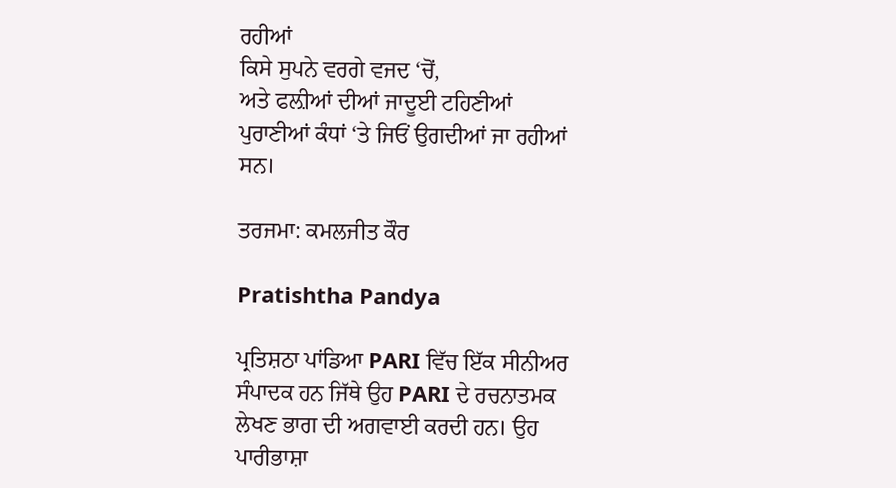ਰਹੀਆਂ
ਕਿਸੇ ਸੁਪਨੇ ਵਰਗੇ ਵਜਦ ‘ਚੋਂ,
ਅਤੇ ਫਲ਼ੀਆਂ ਦੀਆਂ ਜਾਦੂਈ ਟਹਿਣੀਆਂ
ਪੁਰਾਣੀਆਂ ਕੰਧਾਂ ‘ਤੇ ਜਿਓਂ ਉਗਦੀਆਂ ਜਾ ਰਹੀਆਂ ਸਨ।

ਤਰਜਮਾ: ਕਮਲਜੀਤ ਕੌਰ

Pratishtha Pandya

ਪ੍ਰਤਿਸ਼ਠਾ ਪਾਂਡਿਆ PARI ਵਿੱਚ ਇੱਕ ਸੀਨੀਅਰ ਸੰਪਾਦਕ ਹਨ ਜਿੱਥੇ ਉਹ PARI ਦੇ ਰਚਨਾਤਮਕ ਲੇਖਣ ਭਾਗ ਦੀ ਅਗਵਾਈ ਕਰਦੀ ਹਨ। ਉਹ ਪਾਰੀਭਾਸ਼ਾ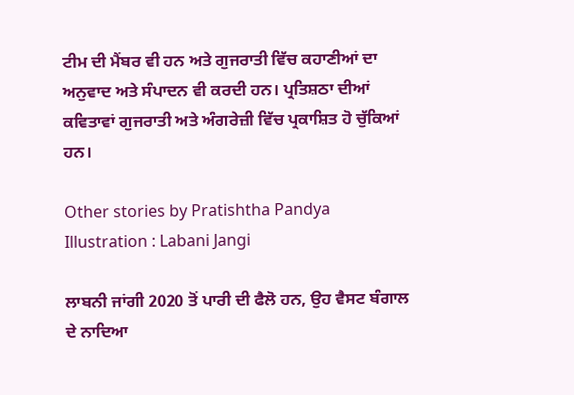ਟੀਮ ਦੀ ਮੈਂਬਰ ਵੀ ਹਨ ਅਤੇ ਗੁਜਰਾਤੀ ਵਿੱਚ ਕਹਾਣੀਆਂ ਦਾ ਅਨੁਵਾਦ ਅਤੇ ਸੰਪਾਦਨ ਵੀ ਕਰਦੀ ਹਨ। ਪ੍ਰਤਿਸ਼ਠਾ ਦੀਆਂ ਕਵਿਤਾਵਾਂ ਗੁਜਰਾਤੀ ਅਤੇ ਅੰਗਰੇਜ਼ੀ ਵਿੱਚ ਪ੍ਰਕਾਸ਼ਿਤ ਹੋ ਚੁੱਕਿਆਂ ਹਨ।

Other stories by Pratishtha Pandya
Illustration : Labani Jangi

ਲਾਬਨੀ ਜਾਂਗੀ 2020 ਤੋਂ ਪਾਰੀ ਦੀ ਫੈਲੋ ਹਨ, ਉਹ ਵੈਸਟ ਬੰਗਾਲ ਦੇ ਨਾਦਿਆ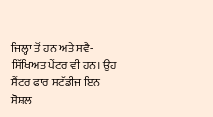ਜਿਲ੍ਹਾ ਤੋਂ ਹਨ ਅਤੇ ਸਵੈ-ਸਿੱਖਿਅਤ ਪੇਂਟਰ ਵੀ ਹਨ। ਉਹ ਸੈਂਟਰ ਫਾਰ ਸਟੱਡੀਜ ਇਨ ਸੋਸ਼ਲ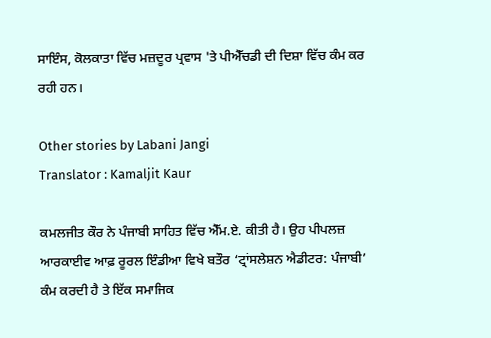ਸਾਇੰਸ, ਕੋਲਕਾਤਾ ਵਿੱਚ ਮਜ਼ਦੂਰ ਪ੍ਰਵਾਸ 'ਤੇ ਪੀਐੱਚਡੀ ਦੀ ਦਿਸ਼ਾ ਵਿੱਚ ਕੰਮ ਕਰ ਰਹੀ ਹਨ।

Other stories by Labani Jangi
Translator : Kamaljit Kaur

ਕਮਲਜੀਤ ਕੌਰ ਨੇ ਪੰਜਾਬੀ ਸਾਹਿਤ ਵਿੱਚ ਐੱਮ.ਏ. ਕੀਤੀ ਹੈ। ਉਹ ਪੀਪਲਜ਼ ਆਰਕਾਈਵ ਆਫ਼ ਰੂਰਲ ਇੰਡੀਆ ਵਿਖੇ ਬਤੌਰ ‘ਟ੍ਰਾਂਸਲੇਸ਼ਨ ਐਡੀਟਰ: ਪੰਜਾਬੀ’ ਕੰਮ ਕਰਦੀ ਹੈ ਤੇ ਇੱਕ ਸਮਾਜਿਕ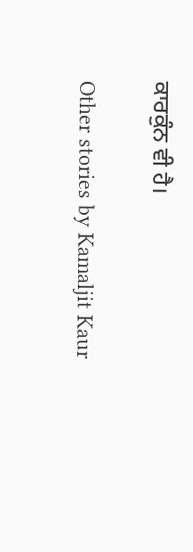ਕਾਰਕੁੰਨ ਵੀ ਹੈ।

Other stories by Kamaljit Kaur